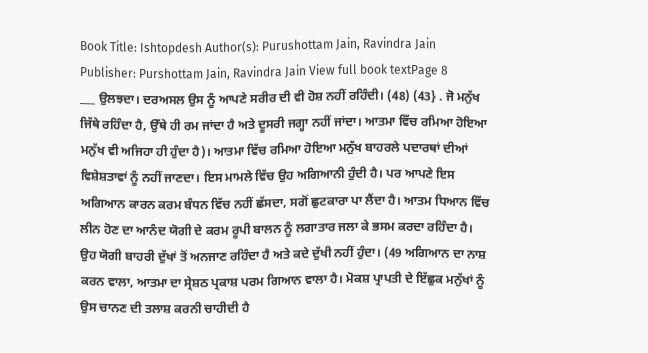Book Title: Ishtopdesh Author(s): Purushottam Jain, Ravindra Jain Publisher: Purshottam Jain, Ravindra Jain View full book textPage 8
___ ਉਲਝਦਾ। ਦਰਅਸਲ ਉਸ ਨੂੰ ਆਪਣੇ ਸਰੀਰ ਦੀ ਵੀ ਹੋਸ਼ ਨਹੀਂ ਰਹਿੰਦੀ। (48) (43} . ਜੋ ਮਨੁੱਖ ਜਿੱਥੇ ਰਹਿੰਦਾ ਹੈ, ਉੱਥੇ ਹੀ ਰਮ ਜਾਂਦਾ ਹੈ ਅਤੇ ਦੂਸਰੀ ਜਗ੍ਹਾ ਨਹੀਂ ਜਾਂਦਾ। ਆਤਮਾ ਵਿੱਚ ਰਮਿਆ ਹੋਇਆ ਮਨੁੱਖ ਵੀ ਅਜਿਹਾ ਹੀ ਹੁੰਦਾ ਹੈ)। ਆਤਮਾ ਵਿੱਚ ਰਮਿਆ ਹੋਇਆ ਮਨੁੱਖ ਬਾਹਰਲੇ ਪਦਾਰਥਾਂ ਦੀਆਂ ਵਿਸ਼ੇਸ਼ਤਾਵਾਂ ਨੂੰ ਨਹੀਂ ਜਾਣਦਾ। ਇਸ ਮਾਮਲੇ ਵਿੱਚ ਉਹ ਅਗਿਆਨੀ ਹੁੰਦੀ ਹੈ। ਪਰ ਆਪਣੇ ਇਸ ਅਗਿਆਨ ਕਾਰਨ ਕਰਮ ਬੰਧਨ ਵਿੱਚ ਨਹੀਂ ਛੱਸਦਾ, ਸਗੋਂ ਛੁਟਕਾਰਾ ਪਾ ਲੈਂਦਾ ਹੈ। ਆਤਮ ਧਿਆਨ ਵਿੱਚ ਲੀਨ ਹੋਣ ਦਾ ਆਨੰਦ ਯੋਗੀ ਦੇ ਕਰਮ ਰੂਪੀ ਬਾਲਨ ਨੂੰ ਲਗਾਤਾਰ ਜਲਾ ਕੇ ਭਸਮ ਕਰਦਾ ਰਹਿੰਦਾ ਹੈ। ਉਹ ਯੋਗੀ ਬਾਹਰੀ ਦੁੱਖਾਂ ਤੋਂ ਅਨਜਾਣ ਰਹਿੰਦਾ ਹੈ ਅਤੇ ਕਦੇ ਦੁੱਖੀ ਨਹੀਂ ਹੁੰਦਾ। (49 ਅਗਿਆਨ ਦਾ ਨਾਸ਼ ਕਰਨ ਵਾਲਾ, ਆਤਮਾ ਦਾ ਸ੍ਰੇਸ਼ਠ ਪ੍ਰਕਾਸ਼ ਪਰਮ ਗਿਆਨ ਵਾਲਾ ਹੈ। ਮੋਕਸ਼ ਪ੍ਰਾਪਤੀ ਦੇ ਇੱਛੁਕ ਮਨੁੱਖਾਂ ਨੂੰ ਉਸ ਚਾਨਣ ਦੀ ਤਲਾਸ਼ ਕਰਨੀ ਚਾਹੀਦੀ ਹੈ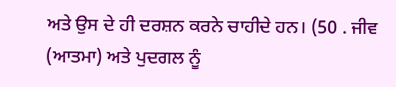ਅਤੇ ਉਸ ਦੇ ਹੀ ਦਰਸ਼ਨ ਕਰਨੇ ਚਾਹੀਦੇ ਹਨ। (50 . ਜੀਵ (ਆਤਮਾ) ਅਤੇ ਪੁਦਗਲ ਨੂੰ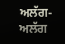ਅਲੱਗ-ਅਲੱਗ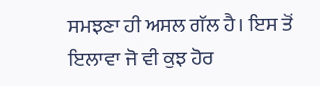ਸਮਝਣਾ ਹੀ ਅਸਲ ਗੱਲ ਹੈ। ਇਸ ਤੋਂ ਇਲਾਵਾ ਜੋ ਵੀ ਕੁਝ ਹੋਰ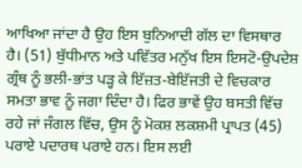ਆਖਿਆ ਜਾਂਦਾ ਹੈ ਉਹ ਇਸ ਬੁਨਿਆਦੀ ਗੱਲ ਦਾ ਵਿਸਥਾਰ ਹੈ। (51) ਬੁੱਧੀਮਾਨ ਅਤੇ ਪਵਿੱਤਰ ਮਨੁੱਖ ਇਸ ਇਸਟੋ-ਉਪਦੇਸ਼ ਗ੍ਰੰਥ ਨੂੰ ਭਲੀ-ਭਾਂਤ ਪੜ੍ਹ ਕੇ ਇੱਜ਼ਤ-ਬੇਇੱਜਤੀ ਦੇ ਵਿਚਕਾਰ ਸਮਤਾ ਭਾਵ ਨੂੰ ਜਗਾ ਦਿੰਦਾ ਹੈ। ਫਿਰ ਭਾਵੇਂ ਉਹ ਬਸਤੀ ਵਿੱਚ ਰਹੇ ਜਾਂ ਜੰਗਲ ਵਿੱਚ, ਉਸ ਨੂੰ ਮੋਕਸ਼ ਲਕਸ਼ਮੀ ਪ੍ਰਾਪਤ (45) ਪਰਾਏ ਪਦਾਰਥ ਪਰਾਏ ਹਨ। ਇਸ ਲਈ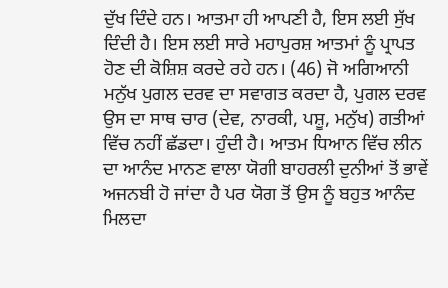ਦੁੱਖ ਦਿੰਦੇ ਹਨ। ਆਤਮਾ ਹੀ ਆਪਣੀ ਹੈ, ਇਸ ਲਈ ਸੁੱਖ ਦਿੰਦੀ ਹੈ। ਇਸ ਲਈ ਸਾਰੇ ਮਹਾਪੁਰਸ਼ ਆਤਮਾਂ ਨੂੰ ਪ੍ਰਾਪਤ ਹੋਣ ਦੀ ਕੋਸ਼ਿਸ਼ ਕਰਦੇ ਰਹੇ ਹਨ। (46) ਜੋ ਅਗਿਆਨੀ ਮਨੁੱਖ ਪੁਗਲ ਦਰਵ ਦਾ ਸਵਾਗਤ ਕਰਦਾ ਹੈ, ਪੁਗਲ ਦਰਵ ਉਸ ਦਾ ਸਾਥ ਚਾਰ (ਦੇਵ, ਨਾਰਕੀ, ਪਸ਼ੂ, ਮਨੁੱਖ) ਗਤੀਆਂ ਵਿੱਚ ਨਹੀਂ ਛੱਡਦਾ। ਹੁੰਦੀ ਹੈ। ਆਤਮ ਧਿਆਨ ਵਿੱਚ ਲੀਨ ਦਾ ਆਨੰਦ ਮਾਨਣ ਵਾਲਾ ਯੋਗੀ ਬਾਹਰਲੀ ਦੁਨੀਆਂ ਤੋਂ ਭਾਵੇਂ ਅਜਨਬੀ ਹੋ ਜਾਂਦਾ ਹੈ ਪਰ ਯੋਗ ਤੋਂ ਉਸ ਨੂੰ ਬਹੁਤ ਆਨੰਦ ਮਿਲਦਾ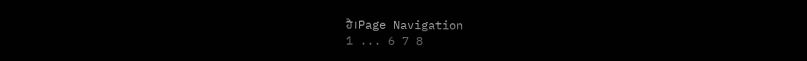ਹੈ।Page Navigation
1 ... 6 7 8